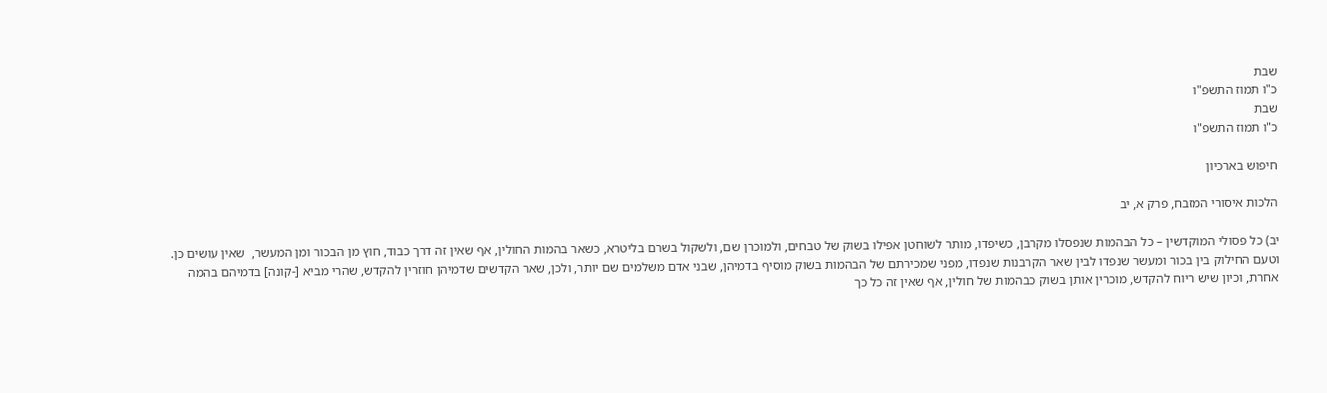שבת
כ"ו תמוז התשפ"ו
שבת
כ"ו תמוז התשפ"ו

חיפוש בארכיון

הלכות איסורי המזבח, פרק א, יב

יב) כל פסולי המוקדשין – כל הבהמות שנפסלו מקרבן, כשיפדו, מותר לשוחטן אפילו בשוק של טבחים, ולמוכרן שם, ולשקול בשרם בליטרא, כשאר בהמות החולין, אף שאין זה דרך כבוד, חוץ מן הבכור ומן המעשר,  שאין עושים כן. וטעם החילוק בין בכור ומעשר שנפדו לבין שאר הקרבנות שנפדו, מפני שמכירתם של הבהמות בשוק מוסיף בדמיהן, שבני אדם משלמים שם יותר, ולכן, שאר הקדשים שדמיהן חוזרין להקדש, שהרי מביא [-קונה] בדמיהם בהמה אחרת, וכיון שיש ריוח להקדש, מוכרין אותן בשוק כבהמות של חולין, אף שאין זה כל כך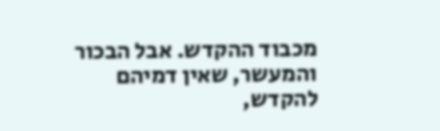מכבוד ההקדש. אבל הבכור והמעשר, שאין דמיהם להקדש,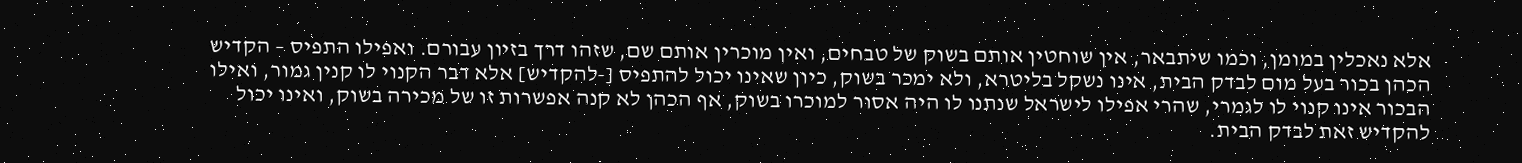אלא נאכלין במומן, וכמו שיתבאר, אין שוחטין אותם בשוק של טבחים, ואין מוכרין אותם שם, שזהו דרך בזיון עבורם. ואפילו התפיס – הקדיש הכהן בכור בעל מום לבדק הבית, אינו נשקל בליטרא, ולא ימכר בשוק, כיון שאינו יכול להתפיס [-להקדיש] אלא דבר הקנוי לו קנין גמור, ואילו הבכור אינו קנוי לו לגמרי, שהרי אפילו לישראל שנתנו לו היה אסור למוכרו בשוק, אף הכהן לא קנה אפשרות זו של מכירה בשוק, ואינו יכול להקדיש זאת לבדק הבית.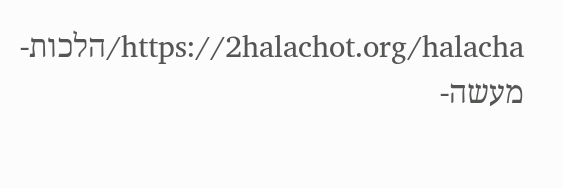https://2halachot.org/halacha/הלכות-מעשה-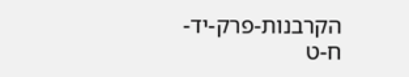הקרבנות-פרק-יד-ח-ט